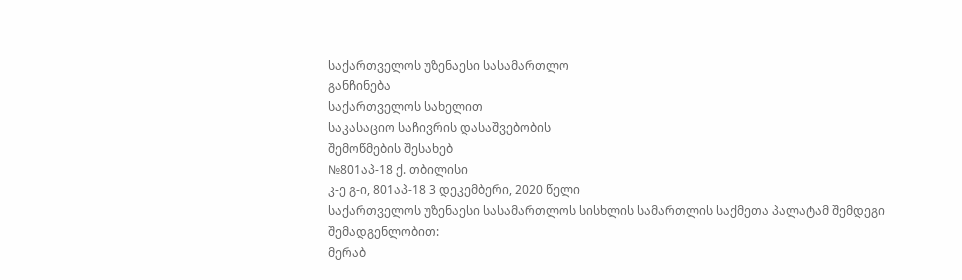საქართველოს უზენაესი სასამართლო
განჩინება
საქართველოს სახელით
საკასაციო საჩივრის დასაშვებობის
შემოწმების შესახებ
№801აპ-18 ქ. თბილისი
კ-ე გ-ი, 801აპ-18 3 დეკემბერი, 2020 წელი
საქართველოს უზენაესი სასამართლოს სისხლის სამართლის საქმეთა პალატამ შემდეგი შემადგენლობით:
მერაბ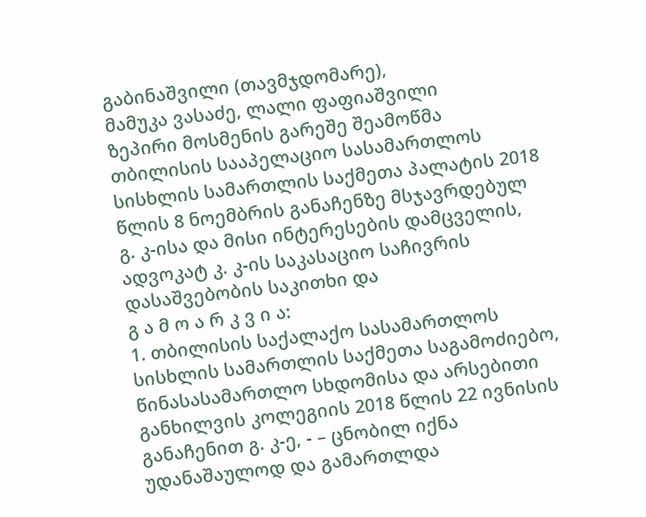გაბინაშვილი (თავმჯდომარე),
მამუკა ვასაძე, ლალი ფაფიაშვილი
ზეპირი მოსმენის გარეშე შეამოწმა თბილისის სააპელაციო სასამართლოს სისხლის სამართლის საქმეთა პალატის 2018 წლის 8 ნოემბრის განაჩენზე მსჯავრდებულ გ. კ-ისა და მისი ინტერესების დამცველის, ადვოკატ კ. კ-ის საკასაციო საჩივრის დასაშვებობის საკითხი და
გ ა მ ო ა რ კ ვ ი ა:
1. თბილისის საქალაქო სასამართლოს სისხლის სამართლის საქმეთა საგამოძიებო, წინასასამართლო სხდომისა და არსებითი განხილვის კოლეგიის 2018 წლის 22 ივნისის განაჩენით გ. კ-ე, - – ცნობილ იქნა უდანაშაულოდ და გამართლდა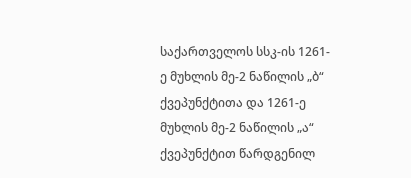საქართველოს სსკ-ის 1261-ე მუხლის მე-2 ნაწილის „ბ“ ქვეპუნქტითა და 1261-ე მუხლის მე-2 ნაწილის „ა“ ქვეპუნქტით წარდგენილ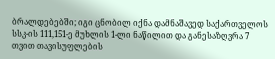ბრალდებებში; იგი ცნობილ იქნა დამნაშავედ საქართველოს სსკ-ის 111,151-ე მუხლის 1-ლი ნაწილით და განესაზღვრა 7 თვით თავისუფლების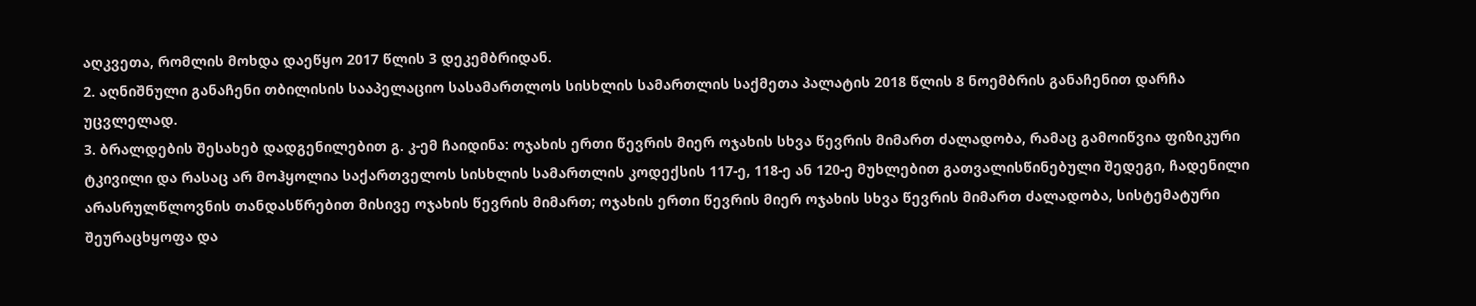აღკვეთა, რომლის მოხდა დაეწყო 2017 წლის 3 დეკემბრიდან.
2. აღნიშნული განაჩენი თბილისის სააპელაციო სასამართლოს სისხლის სამართლის საქმეთა პალატის 2018 წლის 8 ნოემბრის განაჩენით დარჩა უცვლელად.
3. ბრალდების შესახებ დადგენილებით გ. კ-ემ ჩაიდინა: ოჯახის ერთი წევრის მიერ ოჯახის სხვა წევრის მიმართ ძალადობა, რამაც გამოიწვია ფიზიკური ტკივილი და რასაც არ მოჰყოლია საქართველოს სისხლის სამართლის კოდექსის 117-ე, 118-ე ან 120-ე მუხლებით გათვალისწინებული შედეგი, ჩადენილი არასრულწლოვნის თანდასწრებით მისივე ოჯახის წევრის მიმართ; ოჯახის ერთი წევრის მიერ ოჯახის სხვა წევრის მიმართ ძალადობა, სისტემატური შეურაცხყოფა და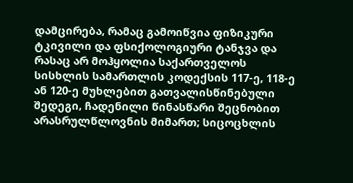დამცირება, რამაც გამოიწვია ფიზიკური ტკივილი და ფსიქოლოგიური ტანჯვა და რასაც არ მოჰყოლია საქართველოს სისხლის სამართლის კოდექსის 117-ე, 118-ე ან 120-ე მუხლებით გათვალისწინებული შედეგი, ჩადენილი წინასწარი შეცნობით არასრულწლოვნის მიმართ; სიცოცხლის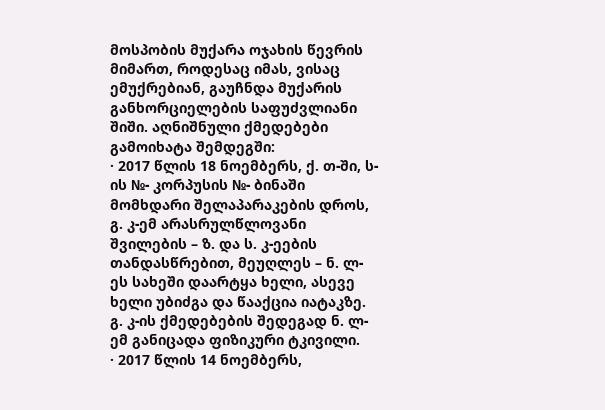მოსპობის მუქარა ოჯახის წევრის მიმართ, როდესაც იმას, ვისაც ემუქრებიან, გაუჩნდა მუქარის განხორციელების საფუძვლიანი შიში. აღნიშნული ქმედებები გამოიხატა შემდეგში:
· 2017 წლის 18 ნოემბერს, ქ. თ-ში, ს-ის №- კორპუსის №- ბინაში მომხდარი შელაპარაკების დროს, გ. კ-ემ არასრულწლოვანი შვილების – ზ. და ს. კ-ეების თანდასწრებით, მეუღლეს – ნ. ლ-ეს სახეში დაარტყა ხელი, ასევე ხელი უბიძგა და წააქცია იატაკზე. გ. კ-ის ქმედებების შედეგად ნ. ლ-ემ განიცადა ფიზიკური ტკივილი.
· 2017 წლის 14 ნოემბერს,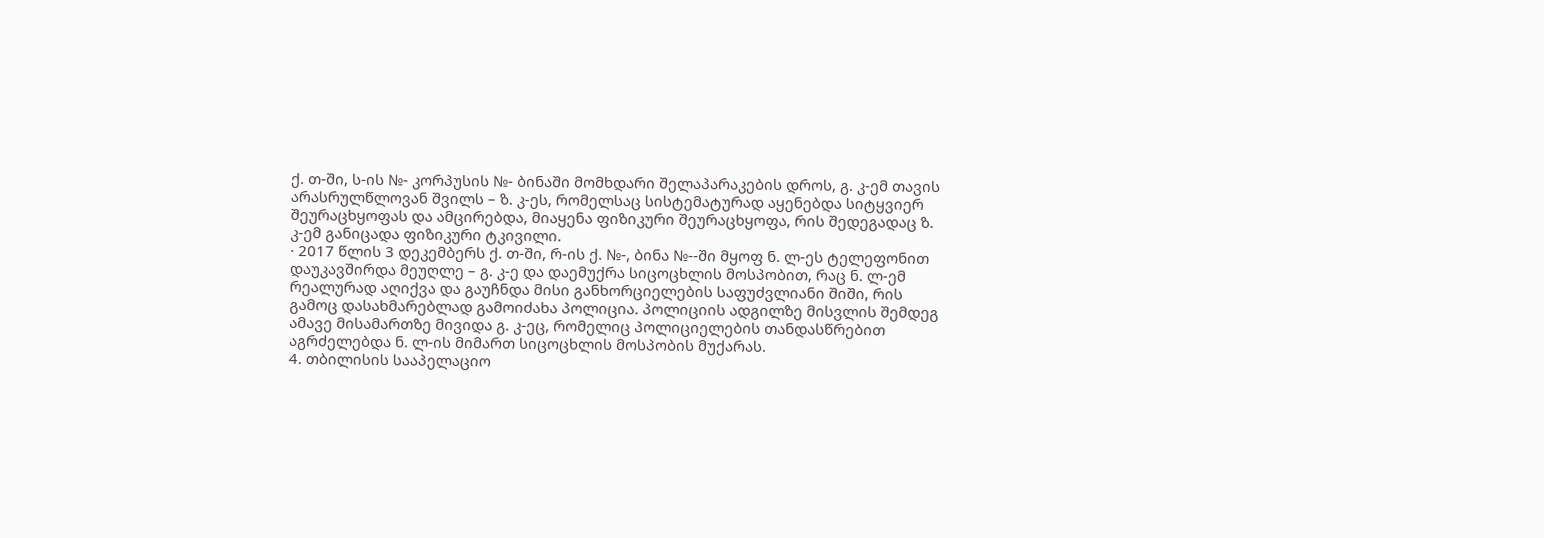ქ. თ-ში, ს-ის №- კორპუსის №- ბინაში მომხდარი შელაპარაკების დროს, გ. კ-ემ თავის არასრულწლოვან შვილს – ზ. კ-ეს, რომელსაც სისტემატურად აყენებდა სიტყვიერ შეურაცხყოფას და ამცირებდა, მიაყენა ფიზიკური შეურაცხყოფა, რის შედეგადაც ზ. კ-ემ განიცადა ფიზიკური ტკივილი.
· 2017 წლის 3 დეკემბერს ქ. თ-ში, რ-ის ქ. №-, ბინა №--ში მყოფ ნ. ლ-ეს ტელეფონით დაუკავშირდა მეუღლე – გ. კ-ე და დაემუქრა სიცოცხლის მოსპობით, რაც ნ. ლ-ემ რეალურად აღიქვა და გაუჩნდა მისი განხორციელების საფუძვლიანი შიში, რის გამოც დასახმარებლად გამოიძახა პოლიცია. პოლიციის ადგილზე მისვლის შემდეგ ამავე მისამართზე მივიდა გ. კ-ეც, რომელიც პოლიციელების თანდასწრებით აგრძელებდა ნ. ლ-ის მიმართ სიცოცხლის მოსპობის მუქარას.
4. თბილისის სააპელაციო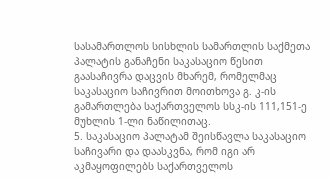სასამართლოს სისხლის სამართლის საქმეთა პალატის განაჩენი საკასაციო წესით გაასაჩივრა დაცვის მხარემ, რომელმაც საკასაციო საჩივრით მოითხოვა გ. კ-ის გამართლება საქართველოს სსკ-ის 111,151-ე მუხლის 1-ლი ნაწილითაც.
5. საკასაციო პალატამ შეისწავლა საკასაციო საჩივარი და დაასკვნა, რომ იგი არ აკმაყოფილებს საქართველოს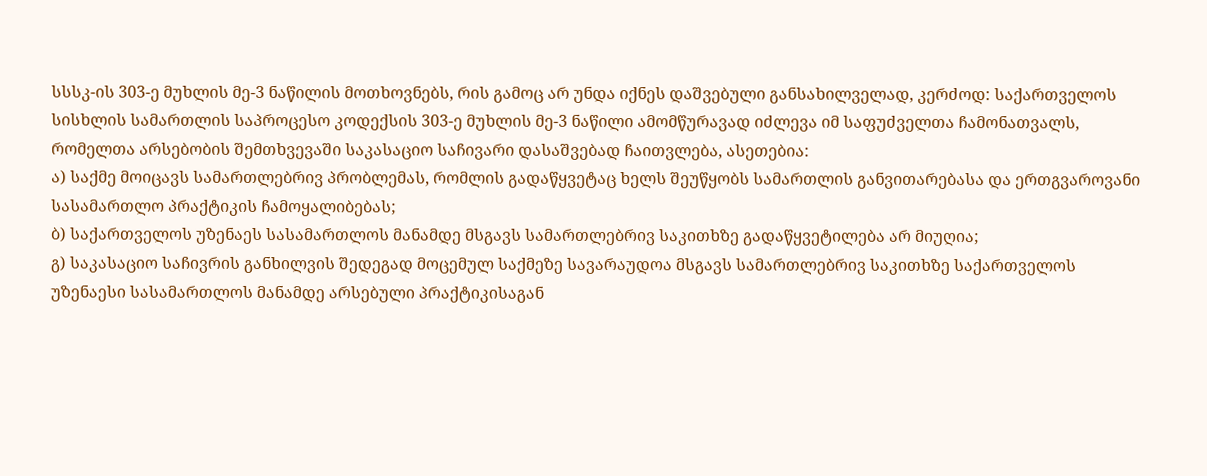სსსკ-ის 303-ე მუხლის მე-3 ნაწილის მოთხოვნებს, რის გამოც არ უნდა იქნეს დაშვებული განსახილველად, კერძოდ: საქართველოს სისხლის სამართლის საპროცესო კოდექსის 303-ე მუხლის მე-3 ნაწილი ამომწურავად იძლევა იმ საფუძველთა ჩამონათვალს, რომელთა არსებობის შემთხვევაში საკასაციო საჩივარი დასაშვებად ჩაითვლება, ასეთებია:
ა) საქმე მოიცავს სამართლებრივ პრობლემას, რომლის გადაწყვეტაც ხელს შეუწყობს სამართლის განვითარებასა და ერთგვაროვანი სასამართლო პრაქტიკის ჩამოყალიბებას;
ბ) საქართველოს უზენაეს სასამართლოს მანამდე მსგავს სამართლებრივ საკითხზე გადაწყვეტილება არ მიუღია;
გ) საკასაციო საჩივრის განხილვის შედეგად მოცემულ საქმეზე სავარაუდოა მსგავს სამართლებრივ საკითხზე საქართველოს უზენაესი სასამართლოს მანამდე არსებული პრაქტიკისაგან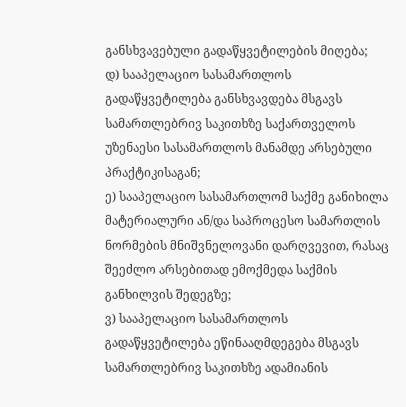განსხვავებული გადაწყვეტილების მიღება;
დ) სააპელაციო სასამართლოს გადაწყვეტილება განსხვავდება მსგავს სამართლებრივ საკითხზე საქართველოს უზენაესი სასამართლოს მანამდე არსებული პრაქტიკისაგან;
ე) სააპელაციო სასამართლომ საქმე განიხილა მატერიალური ან/და საპროცესო სამართლის ნორმების მნიშვნელოვანი დარღვევით, რასაც შეეძლო არსებითად ემოქმედა საქმის განხილვის შედეგზე;
ვ) სააპელაციო სასამართლოს გადაწყვეტილება ეწინააღმდეგება მსგავს სამართლებრივ საკითხზე ადამიანის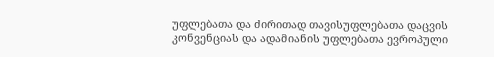უფლებათა და ძირითად თავისუფლებათა დაცვის კონვენციას და ადამიანის უფლებათა ევროპული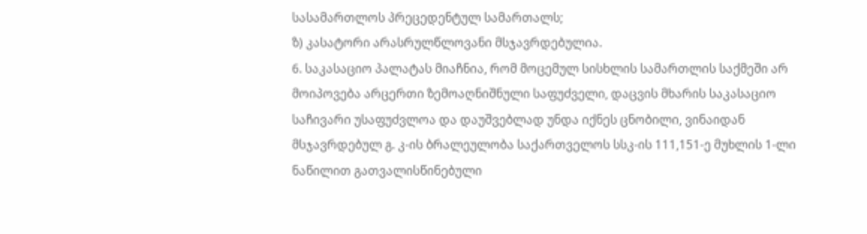სასამართლოს პრეცედენტულ სამართალს;
ზ) კასატორი არასრულწლოვანი მსჯავრდებულია.
6. საკასაციო პალატას მიაჩნია, რომ მოცემულ სისხლის სამართლის საქმეში არ მოიპოვება არცერთი ზემოაღნიშნული საფუძველი, დაცვის მხარის საკასაციო საჩივარი უსაფუძვლოა და დაუშვებლად უნდა იქნეს ცნობილი, ვინაიდან მსჯავრდებულ გ. კ-ის ბრალეულობა საქართველოს სსკ-ის 111,151-ე მუხლის 1-ლი ნაწილით გათვალისწინებული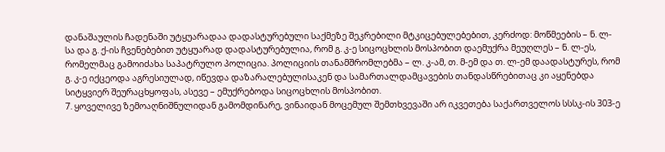დანაშაულის ჩადენაში უტყუარადაა დადასტურებული საქმეზე შეკრებილი მტკიცებულებებით, კერძოდ: მოწმეების – ნ. ლ-სა და გ. ქ-ის ჩვენებებით უტყუარად დადასტურებულია, რომ გ. კ-ე სიცოცხლის მოსპობით დაემუქრა მეუღლეს – ნ. ლ-ეს, რომელმაც გამოიძახა საპატრულო პოლიცია. პოლიციის თანამშრომლებმა – ლ. კ-ამ, თ. მ-ემ და თ. ლ-ემ დაადასტურეს, რომ გ. კ-ე იქცეოდა აგრესიულად, იწევდა დაზარალებულისაკენ და სამართალდამცავების თანდასწრებითაც კი აყენებდა სიტყვიერ შეურაცხყოფას, ასევე – ემუქრებოდა სიცოცხლის მოსპობით.
7. ყოველივე ზემოაღნიშნულიდან გამომდინარე, ვინაიდან მოცემულ შემთხვევაში არ იკვეთება საქართველოს სსსკ-ის 303-ე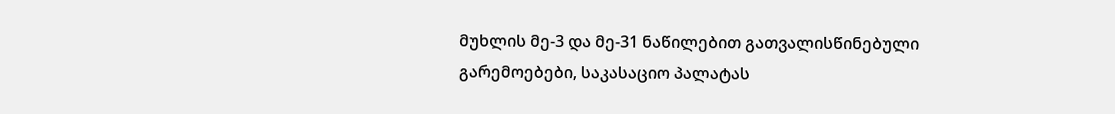მუხლის მე-3 და მე-31 ნაწილებით გათვალისწინებული გარემოებები, საკასაციო პალატას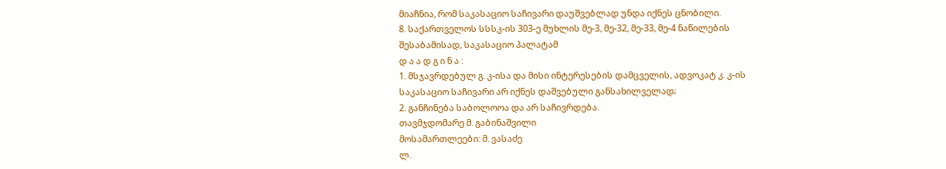მიაჩნია, რომ საკასაციო საჩივარი დაუშვებლად უნდა იქნეს ცნობილი.
8. საქართველოს სსსკ-ის 303-ე მუხლის მე-3, მე-32, მე-33, მე-4 ნაწილების შესაბამისად, საკასაციო პალატამ
დ ა ა დ გ ი ნ ა :
1. მსჯავრდებულ გ. კ-ისა და მისი ინტერესების დამცველის, ადვოკატ კ. კ-ის საკასაციო საჩივარი არ იქნეს დაშვებული განსახილველად;
2. განჩინება საბოლოოა და არ საჩივრდება.
თავმჯდომარე მ. გაბინაშვილი
მოსამართლეები: მ. ვასაძე
ლ.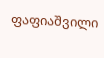ფაფიაშვილი